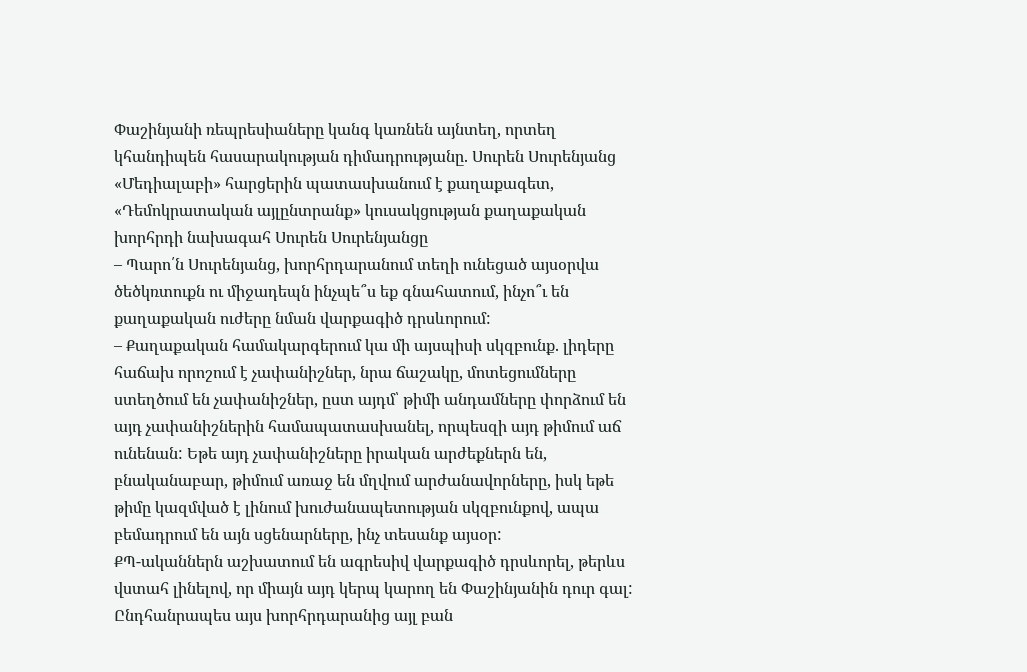Փաշինյանի ռեպրեսիաները կանգ կառնեն այնտեղ, որտեղ կհանդիպեն հասարակության դիմադրությանը. Սուրեն Սուրենյանց
«Մեդիալաբի» հարցերին պատասխանում է քաղաքագետ, «Դեմոկրատական այլընտրանք» կուսակցության քաղաքական խորհրդի նախագահ Սուրեն Սուրենյանցը
– Պարո՛ն Սուրենյանց, խորհրդարանում տեղի ունեցած այսօրվա ծեծկռտուքն ու միջադեպն ինչպե՞ս եք գնահատում, ինչո՞ւ են քաղաքական ուժերը նման վարքագիծ դրսևորում:
– Քաղաքական համակարգերում կա մի այսպիսի սկզբունք. լիդերը հաճախ որոշում է չափանիշներ, նրա ճաշակը, մոտեցումները ստեղծում են չափանիշներ, ըստ այդմ՝ թիմի անդամները փորձում են այդ չափանիշներին համապատասխանել, որպեսզի այդ թիմում աճ ունենան: Եթե այդ չափանիշները իրական արժեքներն են, բնականաբար, թիմում առաջ են մղվում արժանավորները, իսկ եթե թիմը կազմված է լինում խուժանապետության սկզբունքով, ապա բեմադրում են այն սցենարները, ինչ տեսանք այսօր:
ՔՊ-ականներն աշխատում են ագրեսիվ վարքագիծ դրսևորել, թերևս վստահ լինելով, որ միայն այդ կերպ կարող են Փաշինյանին դուր գալ: Ընդհանրապես այս խորհրդարանից այլ բան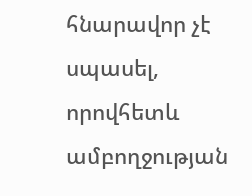հնարավոր չէ սպասել, որովհետև ամբողջության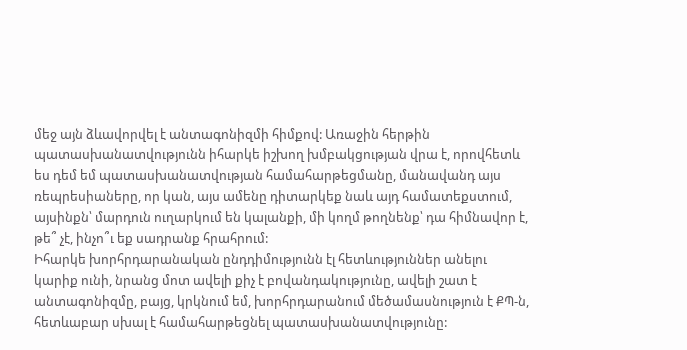մեջ այն ձևավորվել է անտագոնիզմի հիմքով: Առաջին հերթին պատասխանատվությունն իհարկե իշխող խմբակցության վրա է, որովհետև ես դեմ եմ պատասխանատվության համահարթեցմանը, մանավանդ այս ռեպրեսիաները, որ կան, այս ամենը դիտարկեք նաև այդ համատեքստում, այսինքն՝ մարդուն ուղարկում են կալանքի, մի կողմ թողնենք՝ դա հիմնավոր է, թե՞ չէ, ինչո՞ւ եք սադրանք հրահրում:
Իհարկե խորհրդարանական ընդդիմությունն էլ հետևություններ անելու կարիք ունի, նրանց մոտ ավելի քիչ է բովանդակությունը, ավելի շատ է անտագոնիզմը, բայց, կրկնում եմ, խորհրդարանում մեծամասնություն է ՔՊ-ն, հետևաբար սխալ է համահարթեցնել պատասխանատվությունը: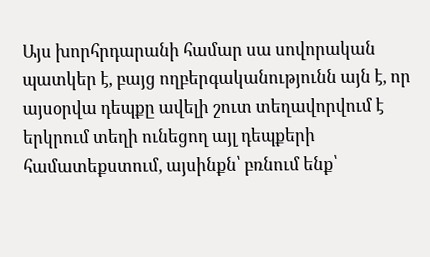Այս խորհրդարանի համար սա սովորական պատկեր է, բայց ողբերգականությունն այն է, որ այսօրվա դեպքը ավելի շուտ տեղավորվում է երկրում տեղի ունեցող այլ դեպքերի համատեքստում, այսինքն՝ բռնում ենք՝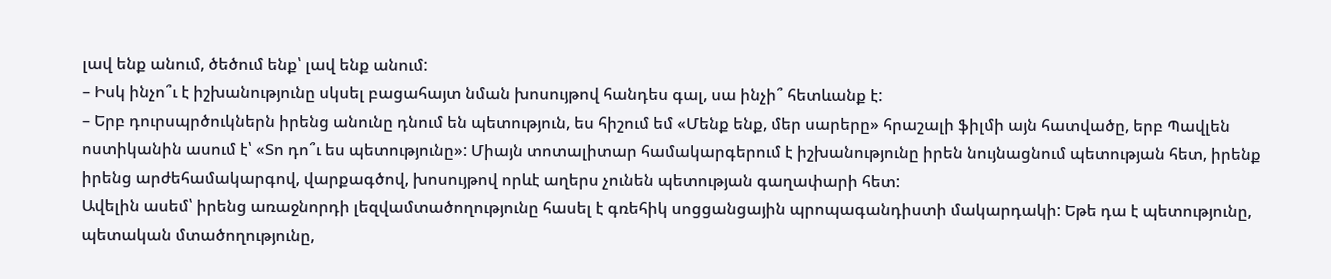լավ ենք անում, ծեծում ենք՝ լավ ենք անում:
– Իսկ ինչո՞ւ է իշխանությունը սկսել բացահայտ նման խոսույթով հանդես գալ, սա ինչի՞ հետևանք է:
– Երբ դուրսպրծուկներն իրենց անունը դնում են պետություն, ես հիշում եմ «Մենք ենք, մեր սարերը» հրաշալի ֆիլմի այն հատվածը, երբ Պավլեն ոստիկանին ասում է՝ «Տո դո՞ւ ես պետությունը»: Միայն տոտալիտար համակարգերում է իշխանությունը իրեն նույնացնում պետության հետ, իրենք իրենց արժեհամակարգով, վարքագծով, խոսույթով որևէ աղերս չունեն պետության գաղափարի հետ:
Ավելին ասեմ՝ իրենց առաջնորդի լեզվամտածողությունը հասել է գռեհիկ սոցցանցային պրոպագանդիստի մակարդակի: Եթե դա է պետությունը, պետական մտածողությունը,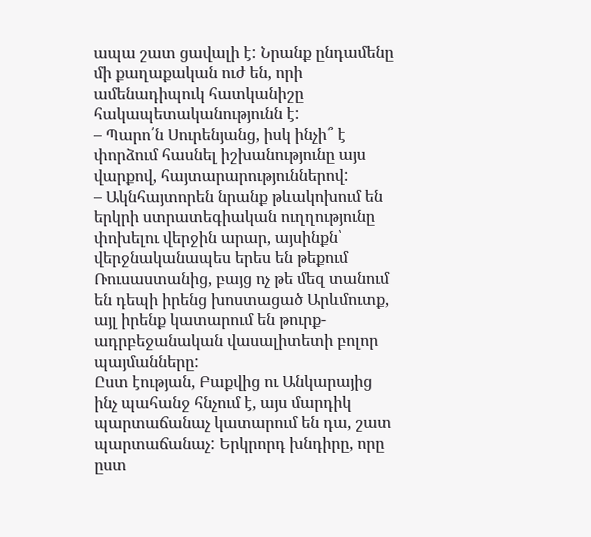ապա շատ ցավալի է: Նրանք ընդամենը մի քաղաքական ուժ են, որի ամենադիպուկ հատկանիշը հակապետականությունն է:
– Պարո՛ն Սուրենյանց, իսկ ինչի՞ է փորձում հասնել իշխանությունը այս վարքով, հայտարարություններով:
– Ակնհայտորեն նրանք թևակոխում են երկրի ստրատեգիական ուղղությունը փոխելու վերջին արար, այսինքն՝ վերջնականապես երես են թեքում Ռուսաստանից, բայց ոչ թե մեզ տանում են դեպի իրենց խոստացած Արևմուտք, այլ իրենք կատարում են թուրք-ադրբեջանական վասալիտետի բոլոր պայմանները:
Ըստ էության, Բաքվից ու Անկարայից ինչ պահանջ հնչում է, այս մարդիկ պարտաճանաչ կատարում են դա, շատ պարտաճանաչ: Երկրորդ խնդիրը, որը ըստ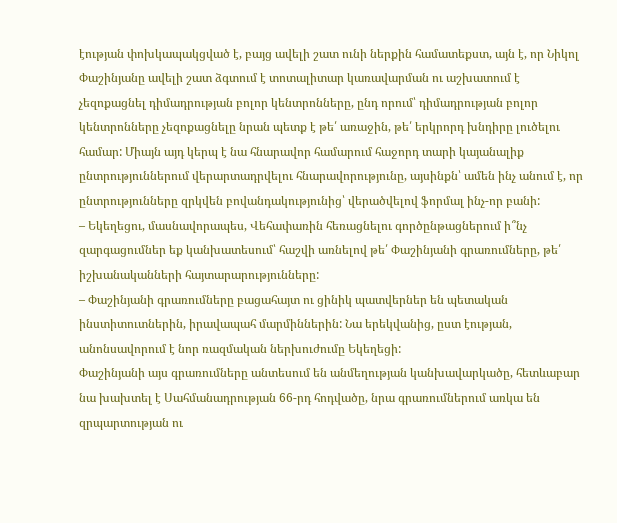էության փոխկապակցված է, բայց ավելի շատ ունի ներքին համատեքստ, այն է, որ Նիկոլ Փաշինյանը ավելի շատ ձգտում է տոտալիտար կառավարման ու աշխատում է չեզոքացնել դիմադրության բոլոր կենտրոնները, ընդ որում՝ դիմադրության բոլոր կենտրոնները չեզոքացնելը նրան պետք է թե՛ առաջին, թե՛ երկրորդ խնդիրը լուծելու համար: Միայն այդ կերպ է նա հնարավոր համարում հաջորդ տարի կայանալիք ընտրություններում վերարտադրվելու հնարավորությունը, այսինքն՝ ամեն ինչ անում է, որ ընտրությունները զրկվեն բովանդակությունից՝ վերածվելով ֆորմալ ինչ-որ բանի:
– Եկեղեցու, մասնավորապես, Վեհափառին հեռացնելու գործընթացներում ի՞նչ զարգացումներ եք կանխատեսում՝ հաշվի առնելով թե՛ Փաշինյանի գրառումները, թե՛ իշխանականների հայտարարությունները:
– Փաշինյանի գրառումները բացահայտ ու ցինիկ պատվերներ են պետական ինստիտուտներին, իրավապահ մարմիններին: Նա երեկվանից, ըստ էության, անոնսավորում է նոր ռազմական ներխուժումը Եկեղեցի:
Փաշինյանի այս գրառումները անտեսում են անմեղության կանխավարկածը, հետևաբար նա խախտել է Սահմանադրության 66-րդ հոդվածը, նրա գրառումներում առկա են զրպարտության ու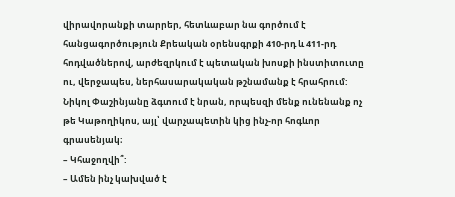վիրավորանքի տարրեր, հետևաբար նա գործում է հանցագործություն Քրեական օրենսգրքի 410-րդ և 411-րդ հոդվածներով, արժեզրկում է պետական խոսքի ինստիտուտը ու, վերջապես, ներհասարակական թշնամանք է հրահրում: Նիկոլ Փաշինյանը ձգտում է նրան, որպեսզի մենք ունենանք ոչ թե Կաթողիկոս, այլ՝ վարչապետին կից ինչ-որ հոգևոր գրասենյակ։
– Կհաջողվի՞:
– Ամեն ինչ կախված է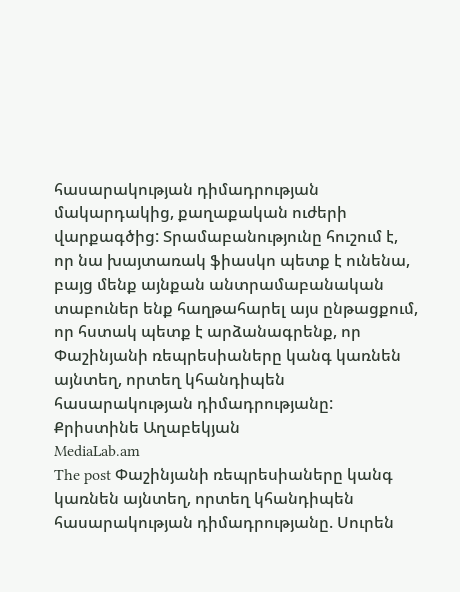հասարակության դիմադրության մակարդակից, քաղաքական ուժերի վարքագծից: Տրամաբանությունը հուշում է, որ նա խայտառակ ֆիասկո պետք է ունենա, բայց մենք այնքան անտրամաբանական տաբուներ ենք հաղթահարել այս ընթացքում, որ հստակ պետք է արձանագրենք, որ Փաշինյանի ռեպրեսիաները կանգ կառնեն այնտեղ, որտեղ կհանդիպեն հասարակության դիմադրությանը:
Քրիստինե Աղաբեկյան
MediaLab.am
The post Փաշինյանի ռեպրեսիաները կանգ կառնեն այնտեղ, որտեղ կհանդիպեն հասարակության դիմադրությանը. Սուրեն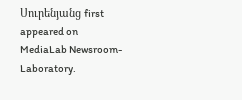Սուրենյանց first appeared on MediaLab Newsroom-Laboratory.